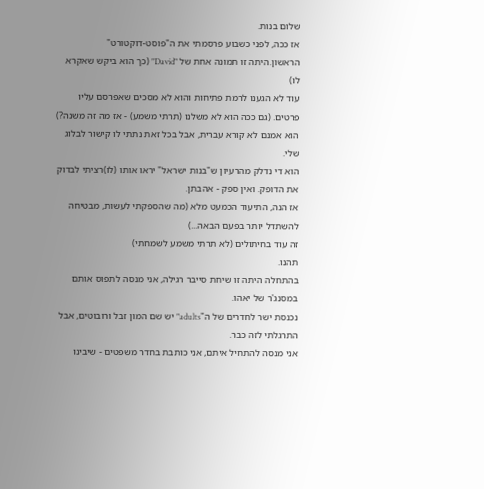שלום בנות.
אז ככה, לפני כשבוע פרסמתי את ה"פוסט-דוקטורט" הראשון.היתה זו תמונה אחת של "David" (כך הוא ביקש שאקרא לו)
עוד לא הגענו לרמת פתיחות והוא לא מסכים שאפרסם עליו פרטים. (גם ככה הוא לא משלנו (תרתי משמע) - אז מה זה משנה?)
הוא אמנם לא קורא עברית, אבל בכל זאת נתתי לו קישור לבלוג שלי.
הוא די נדלק מהרעיון ש"בנות ישראל" יראו אותו (לו)רציתי לבדוק את הדופק. ואין ספק - אהבתן.
אז הנה, התיעוד הכמעט מלא (מה שהספקתי לעשות, מבטיחה להשתדל יותר בפעם הבאה...)
זה עוד בחיתולים (לא תרתי משמע לשמחתי)
תהנו.
בהתחלה היתה זו שיחת סייבר רגילה, אני מנסה לתפוס אותם במסנג'ר של יאהו.
נכנסת ישר לחדרים של ה"adults" יש שם המון זבל ורובוטים, אבל התרגלתי לזה כבר.
אני מנסה להתחיל איתם, אני כותבת בחדר משפטים - שיבינו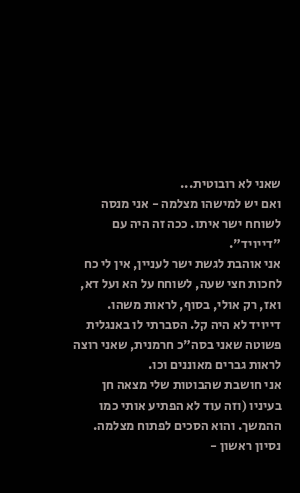שאני לא רובוטית...
ואם יש למישהו מצלמה - אני מנסה לשוחח ישר איתו. ככה זה היה עם "דייויד".
אני אוהבת לגשת ישר לעניין, אין לי כח לחכות חצי שעה, לשוחח על הא ועל דא, ואז, רק אולי, בסוף, לראות משהו.
דייויד לא היה קל. הסברתי לו באנגלית פשוטה שאני בסה"כ חרמנית, שאני רוצה לראות גברים מאוננים וכו.
אני חושבת שהבוטות שלי מצאה חן בעיניו (וזה עוד לא הפתיע אותי כמו ההמשך. והוא הסכים לפתוח מצלמה.
נסיון ראשון -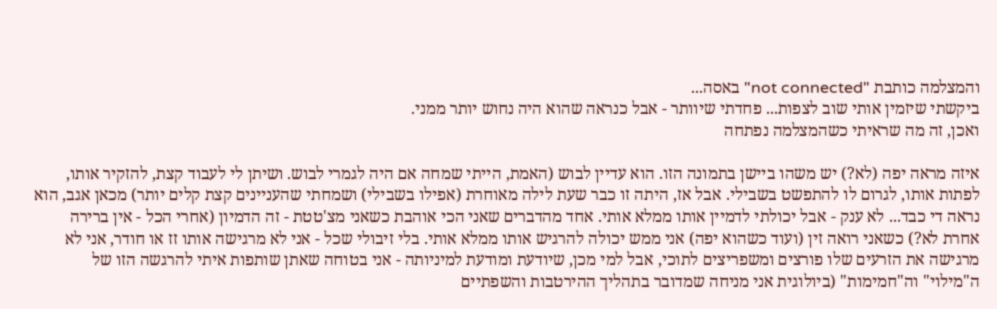והמצלמה כותבת "not connected" באסה...
ביקשתי שיזמין אותי שוב לצפות... פחדתי שיוותר - אבל כנראה שהוא היה נחוש יותר ממני.
ואכן, זה מה שראיתי כשהמצלמה נפתחה

איזה מראה יפה (לא?) יש משהו ביישן בתמונה הזו. הוא עדיין לבוש (האמת, הייתי שמחה אם היה לגמרי לבוש. ושיתן לי לעבוד קצת, להזקיר אותו, לפתות אותו, לגרום לו להתפשט בשבילי. אבל אז, היתה זו כבר שעת לילה מאוחרת (אפילו בשבילי) ושמחתי שהעניינים קצת קלים יותר) מכאן אגב, הוא נראה די כבד... לא ענק - אבל יכולתי לדמיין אותו ממלא אותי. אחד מהדברים שאני הכי אוהבת כשאני מצ'טטת - זה הדמיון (אחרי הכל - אין ברירה אחרת לא?) כשאני רואה זין (ועוד כשהוא יפה) אני ממש יכולה להרגיש אותו ממלא אותי. בלי זיבולי שכל - אני לא מרגישה אותו זז או חודר, אני לא מרגישה את הזרעים שלו פורצים ומשפריצים לתוכי, אבל למי מכן, שיודעת ומודעת למיניותה - אני בטוחה שאתן שותפות איתי להרגשה הזו של ה"מילוי" וה"חמימות" (ביולוגית אני מניחה שמדובר בתהליך ההירטבות והשפתיים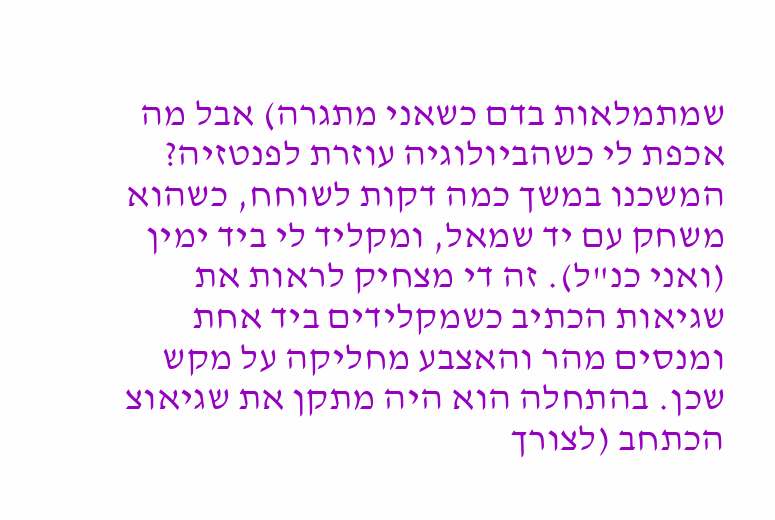שמתמלאות בדם כשאני מתגרה) אבל מה אכפת לי כשהביולוגיה עוזרת לפנטזיה?
המשכנו במשך כמה דקות לשוחח, כשהוא משחק עם יד שמאל, ומקליד לי ביד ימין (ואני כנ"ל). זה די מצחיק לראות את שגיאות הכתיב כשמקלידים ביד אחת ומנסים מהר והאצבע מחליקה על מקש שכן. בהתחלה הוא היה מתקן את שגיאוצ הכתחב (לצורך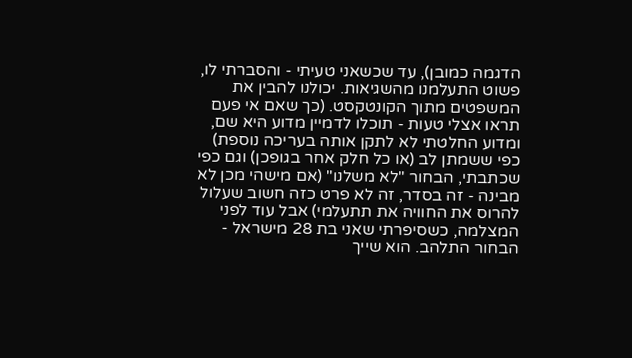הדגמה כמובן), עד שכשאני טעיתי - והסברתי לו, פשוט התעלמנו מהשגיאות. יכולנו להבין את המשפטים מתוך הקונטקסט. (כך שאם אי פעם תראו אצלי טעות - תוכלו לדמיין מדוע היא שם, ומדוע החלטתי לא לתקן אותה בעריכה נוספת)
כפי ששמתן לב (או כל חלק אחר בגופכן) וגם כפי שכתבתי, הבחור "לא משלנו" (אם מישהי מכן לא מבינה - זה בסדר, זה לא פרט כזה חשוב שעלול להרוס את החוויה את תתעלמי) אבל עוד לפני המצלמה, כשסיפרתי שאני בת 28 מישראל - הבחור התלהב. הוא שייך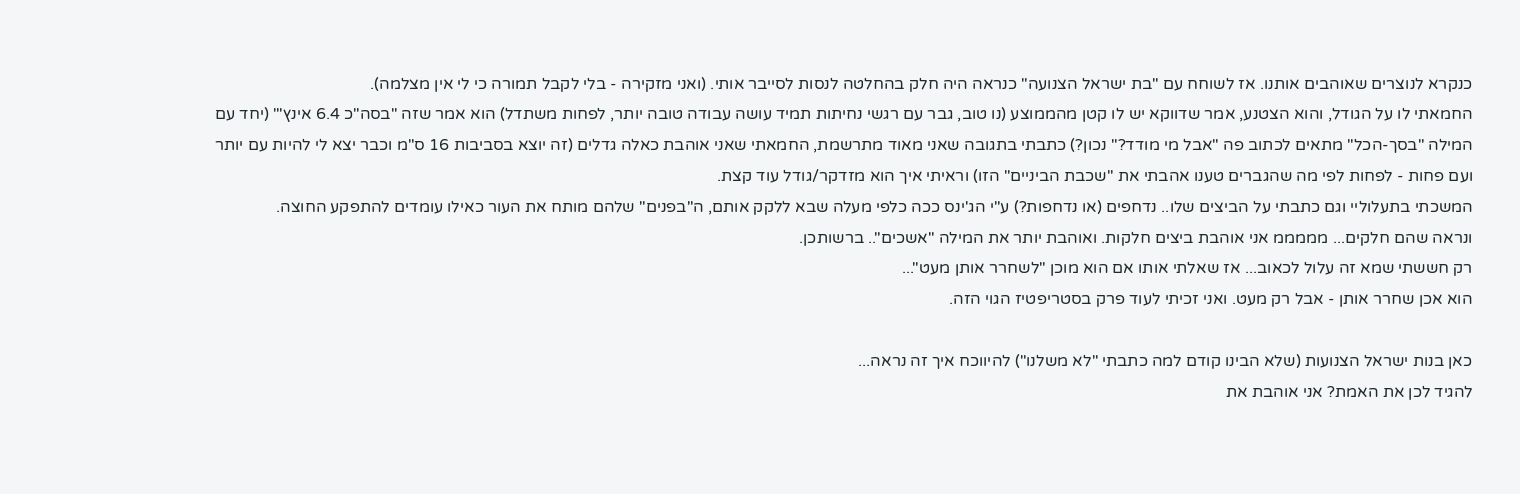כנקרא לנוצרים שאוהבים אותנו. אז לשוחח עם "בת ישראל הצנועה" כנראה היה חלק בהחלטה לנסות לסייבר אותי. (ואני מזקירה - בלי לקבל תמורה כי לי אין מצלמה).
החמאתי לו על הגודל, והוא הצטנע, אמר שדווקא יש לו קטן מהממוצע (נו טוב, גבר עם רגשי נחיתות תמיד עושה עבודה טובה יותר, לפחות משתדל) הוא אמר שזה "בסה"כ 6.4 אינץ'" (יחד עם המילה "בסך-הכל" מתאים לכתוב פה "אבל מי מודד?" נכון?) כתבתי בתגובה שאני מאוד מתרשמת, החמאתי שאני אוהבת כאלה גדלים (זה יוצא בסביבות 16 ס"מ וכבר יצא לי להיות עם יותר ועם פחות - לפחות לפי מה שהגברים טענו אהבתי את "שכבת הביניים" הזו) וראיתי איך הוא מזדקר/גודל עוד קצת.
המשכתי בתעלוליי וגם כתבתי על הביצים שלו.. נדחפים (או נדחפות?) ע"י הג'ינס ככה כלפי מעלה שבא ללקק אותם, ה"בפנים" שלהם מותח את העור כאילו עומדים להתפקע החוצה.
ונראה שהם חלקים... מממממ אני אוהבת ביצים חלקות. ואוהבת יותר את המילה "אשכים".. ברשותכן.
רק חששתי שמא זה עלול לכאוב... אז שאלתי אותו אם הוא מוכן "לשחרר אותן מעט"...
הוא אכן שחרר אותן - אבל רק מעט. ואני זכיתי לעוד פרק בסטריפטיז הגוי הזה.

כאן בנות ישראל הצנועות (שלא הבינו קודם למה כתבתי "לא משלנו") להיווכח איך זה נראה...
להגיד לכן את האמת? אני אוהבת את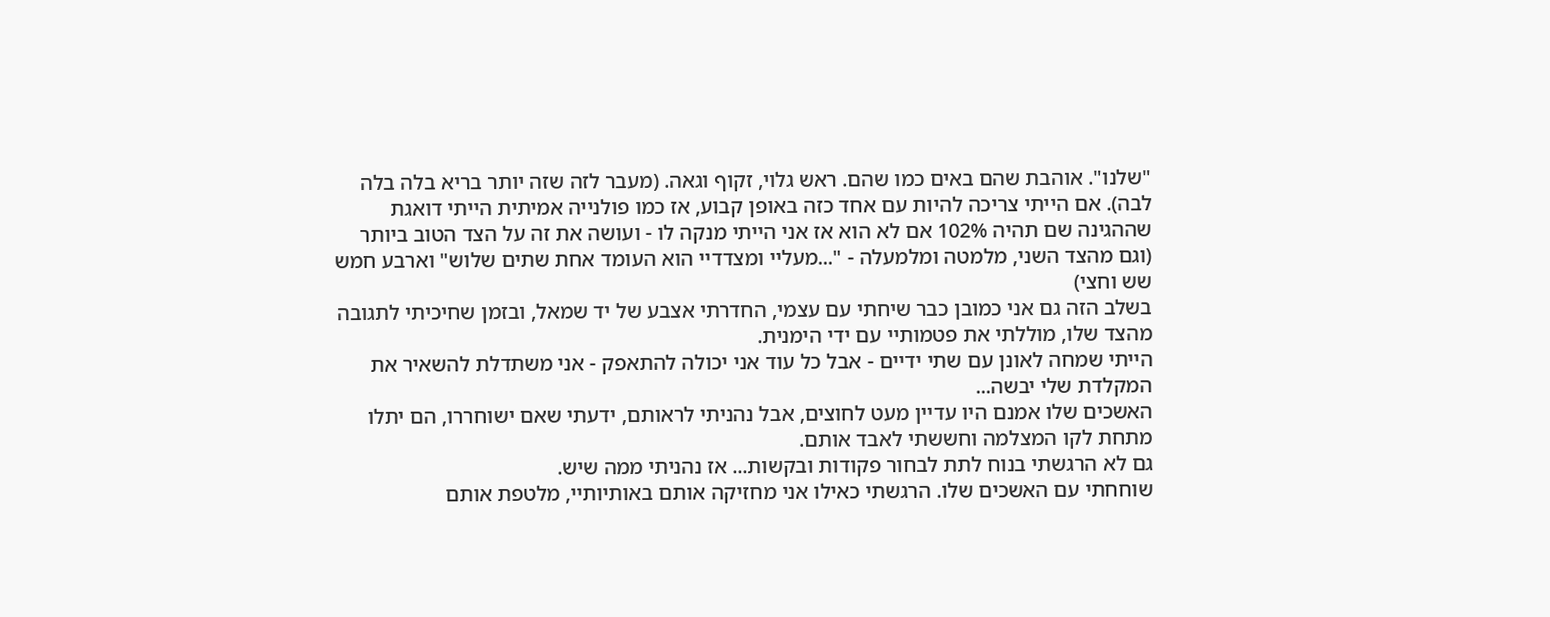"שלנו". אוהבת שהם באים כמו שהם. ראש גלוי, זקוף וגאה. (מעבר לזה שזה יותר בריא בלה בלה לבה). אם הייתי צריכה להיות עם אחד כזה באופן קבוע, אז כמו פולנייה אמיתית הייתי דואגת שההגינה שם תהיה 102% אם לא הוא אז אני הייתי מנקה לו - ועושה את זה על הצד הטוב ביותר (וגם מהצד השני, מלמטה ומלמעלה - "...מעליי ומצדדיי הוא העומד אחת שתים שלוש" וארבע חמש שש וחצי)
בשלב הזה גם אני כמובן כבר שיחתי עם עצמי, החדרתי אצבע של יד שמאל, ובזמן שחיכיתי לתגובה מהצד שלו, מוללתי את פטמותיי עם ידי הימנית.
הייתי שמחה לאונן עם שתי ידיים - אבל כל עוד אני יכולה להתאפק - אני משתדלת להשאיר את המקלדת שלי יבשה...
האשכים שלו אמנם היו עדיין מעט לחוצים, אבל נהניתי לראותם, ידעתי שאם ישוחררו, הם יתלו מתחת לקו המצלמה וחששתי לאבד אותם.
גם לא הרגשתי בנוח לתת לבחור פקודות ובקשות... אז נהניתי ממה שיש.
שוחחתי עם האשכים שלו. הרגשתי כאילו אני מחזיקה אותם באותיותיי, מלטפת אותם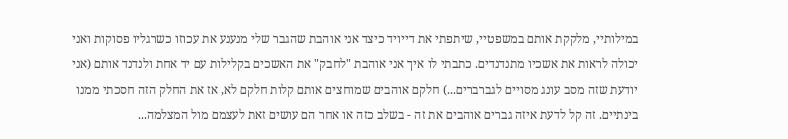במילותיי, מלקקת אותם במשפטיי, שיתפתי את דייויד כיצד אני אוהבת שהגבר שלי מנענע את עכוזו כשרגליו פסוקות ואני יכולה לראות את אשכיו מתנדנדים. כתבתי לו איך אני אוהבת "לחבק" את האשכים בקלילות עם יד אחת ולנדנד אותם (אני יודעת שזה מסב עונג מסויים לגברברים...) חלקם אוהבים שמוחצים אותם קלות חלקם לא, אז את החלק הזה חסכתי ממנו בינתיים. זה קל לדעת איזה גברים אוהבים את זה - בשלב כזה או אחר הם עושים זאת לעצמם מול המצלמה...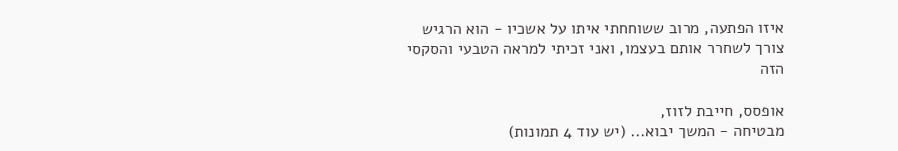איזו הפתעה, מרוב ששוחחתי איתו על אשכיו - הוא הרגיש צורך לשחרר אותם בעצמו, ואני זכיתי למראה הטבעי והסקסי הזה

אופסס, חייבת לזוז,
מבטיחה - המשך יבוא... (יש עוד 4 תמונות)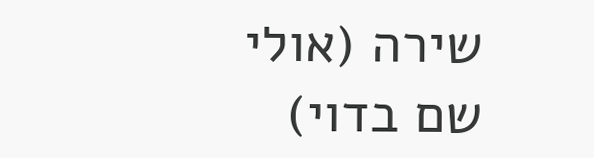שירה (אולי שם בדוי)